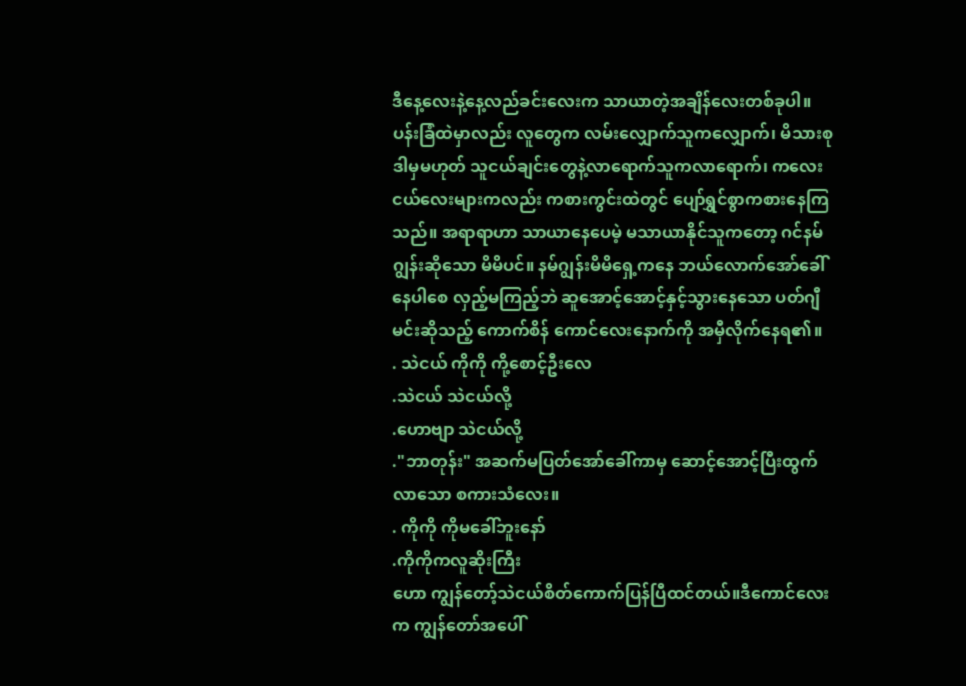ဒီနေ့လေးနဲ့နေ့လည်ခင်းလေးက သာယာတဲ့အချိန်လေးတစ်ခုပါ။ ပန်းခြံထဲမှာလည်း လူတွေက လမ်းလျှောက်သူကလျှောက်၊ မိသားစုဒါမှမဟုတ် သူငယ်ချင်းတွေနဲ့လာရောက်သူကလာရောက်၊ ကလေးငယ်လေးများကလည်း ကစားကွင်းထဲတွင် ပျော်ရွှင်စွာကစားနေကြသည်။ အရာရာဟာ သာယာနေပေမဲ့ မသာယာနိုင်သူကတော့ ဂင်နမ်ဂျွန်းဆိုသော မိမိပင်။ နမ်ဂျွန်းမိမိရှေ့ကနေ ဘယ်လောက်အော်ခေါ်နေပါစေ လှည့်မကြည့်ဘဲ ဆူအောင့်အောင့်နှင့်သွားနေသော ပတ်ဂျီမင်းဆိုသည့် ကောက်စိန် ကောင်လေးနောက်ကို အမှီလိုက်နေရ၏။
. သဲငယ် ကိုကို ကို့စောင့်ဦးလေ
.သဲငယ် သဲငယ်လို့
.ဟောဗျာ သဲငယ်လို့
."ဘာတုန်း" အဆက်မပြတ်အော်ခေါ်ကာမှ ဆောင့်အောင့်ပြီးထွက်လာသော စကားသံလေး။
. ကိုကို ကိုမခေါ်ဘူးနော်
.ကိုကိုကလူဆိုးကြီး
ဟော ကျွန်တော့်သဲငယ်စိတ်ကောက်ပြန်ပြီထင်တယ်။ဒီကောင်လေးက ကျွန်တော်အပေါ်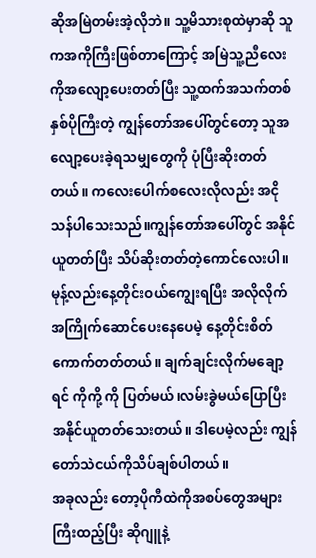ဆိုအမြဲတမ်းအဲ့လိုဘဲ။ သူ့မိသားစုထဲမှာဆို သူကအကိုကြီးဖြစ်တာကြောင့် အမြဲသူ့ညီလေးကိုအလျော့ပေးတတ်ပြီး သူ့ထက်အသက်တစ်နှစ်ပိုကြီးတဲ့ ကျွန်တော်အပေါ်တွင်တော့ သူအလျော့ပေးခဲ့ရသမျှတွေကို ပုံပြီးဆိုးတတ်တယ်။ ကလေးပေါက်စလေးလိုလည်း အငိုသန်ပါသေးသည်။ကျွန်တော်အပေါ်တွင် အနိုင်ယူတတ်ပြီး သိပ်ဆိုးတတ်တဲ့ကောင်လေးပါ။ မုန့်လည်းနေ့တိုင်းဝယ်ကျွေးရပြီး အလိုလိုက်အကြိုက်ဆောင်ပေးနေပေမဲ့ နေ့တိုင်းစိတ်ကောက်တတ်တယ်။ ချက်ချင်းလိုက်မချော့ရင် ကိုကို့ ကို ပြတ်မယ်၊လမ်းခွဲမယ်ပြောပြီး အနိုင်ယူတတ်သေးတယ်။ ဒါပေမဲ့လည်း ကျွန်တော်သဲငယ်ကိုသိပ်ချစ်ပါတယ်။
အခုလည်း တော့ပိုကီထဲကိုအစပ်တွေအများကြီးထည့်ပြီး ဆိုဂျူနဲ့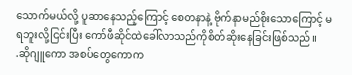သောက်မယ်လို့ ပူဆာနေသည့်ကြောင့် စေတနာနဲ့ ဗိုက်နာမည်စိုးသောကြောင့် မရဘူးလို့ငြင်းပြီး ကော်ဖီဆိုင်ထဲခေါ်လာသည်ကိုစိတ်ဆိုးနေခြင်းဖြစ်သည်။
.ဆိုဂျူကော အစပ်တွေကောက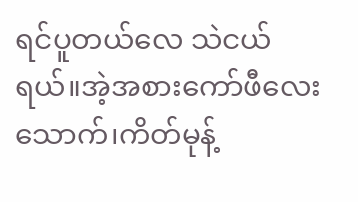ရင်ပူတယ်လေ သဲငယ်ရယ်။အဲ့အစားကော်ဖီလေးသောက်၊ကိတ်မုန့်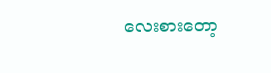လေးစားတော့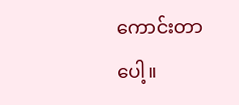ကောင်းတာပေါ့။